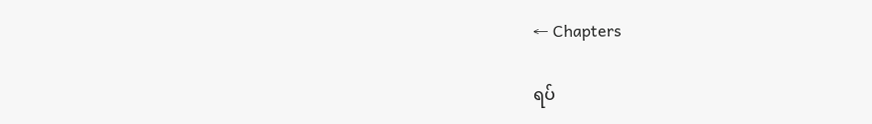← Chapters

ရပ်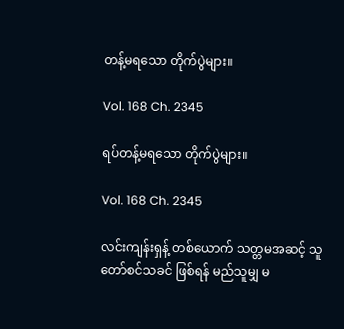တန့်မရသော တိုက်ပွဲများ။

Vol. 168 Ch. 2345

ရပ်တန့်မရသော တိုက်ပွဲများ။

Vol. 168 Ch. 2345

လင်းကျန်းရှန့် တစ်ယောက် သတ္တမအဆင့် သူတော်စင်သခင် ဖြစ်ရန် မည်သူမျှ မ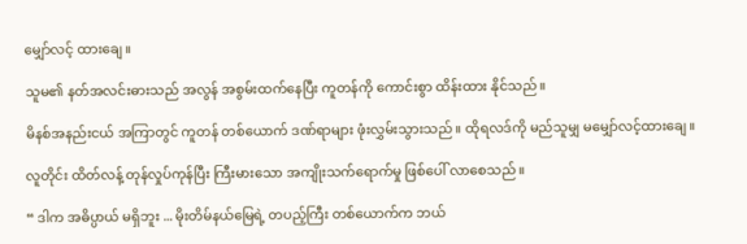မျှော်လင့် ထားချေ။

သူမ၏ နတ်အလင်းဓားသည် အလွန် အစွမ်းထက်နေပြီး ကူတန်ကို ကောင်းစွာ ထိန်းထား နိုင်သည်။

မိနစ်အနည်းငယ် အကြာတွင် ကူတန် တစ်ယောက် ဒဏ်ရာများ ဖုံးလွှမ်းသွားသည်။ ထိုရလဒ်ကို မည်သူမျှ မမျှော်လင့်ထားချေ။

လူတိုင်း ထိတ်လန့် တုန်လှုပ်ကုန်ပြီး ကြီးမားသော အကျိုးသက်ရောက်မှု ဖြစ်ပေါ် လာစေသည်။

“ ဒါက အဓိပ္ပာယ် မရှိဘူး ... မိုးတိမ်နယ်မြေရဲ့ တပည့်ကြီး တစ်ယောက်က ဘယ်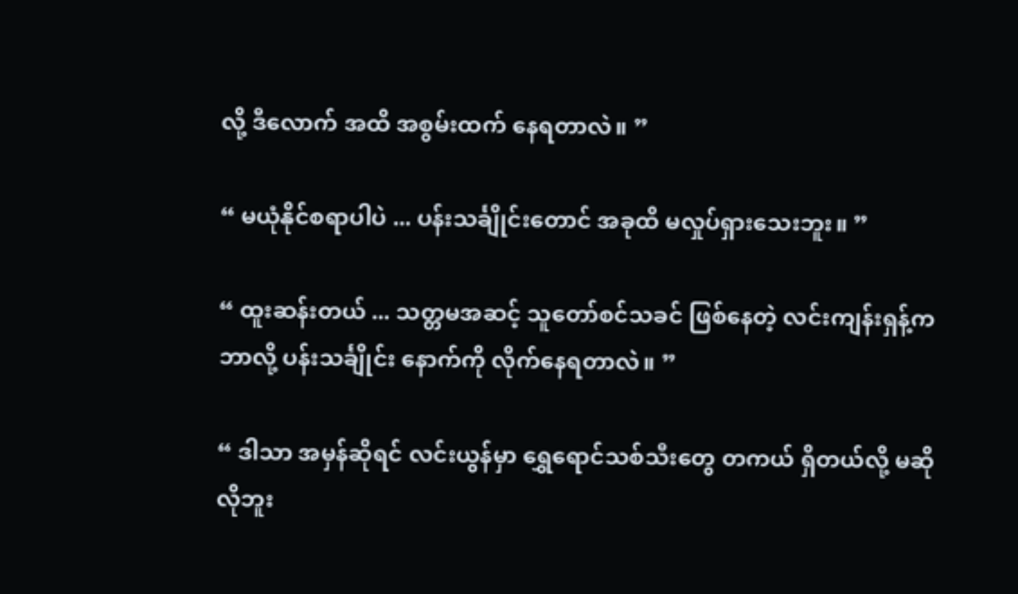လို့ ဒီလောက် အထိ အစွမ်းထက် နေရတာလဲ။ ”

“ မယုံနိုင်စရာပါပဲ ... ပန်းသင်္ချိုင်းတောင် အခုထိ မလှုပ်ရှားသေးဘူး။ ”

“ ထူးဆန်းတယ် ... သတ္တမအဆင့် သူတော်စင်သခင် ဖြစ်နေတဲ့ လင်းကျန်းရှန့်က ဘာလို့ ပန်းသင်္ချိုင်း နောက်ကို လိုက်နေရတာလဲ။ ”

“ ဒါသာ အမှန်ဆိုရင် လင်းယွန်မှာ ရွှေရောင်သစ်သီးတွေ တကယ် ရှိတယ်လို့ မဆိုလိုဘူး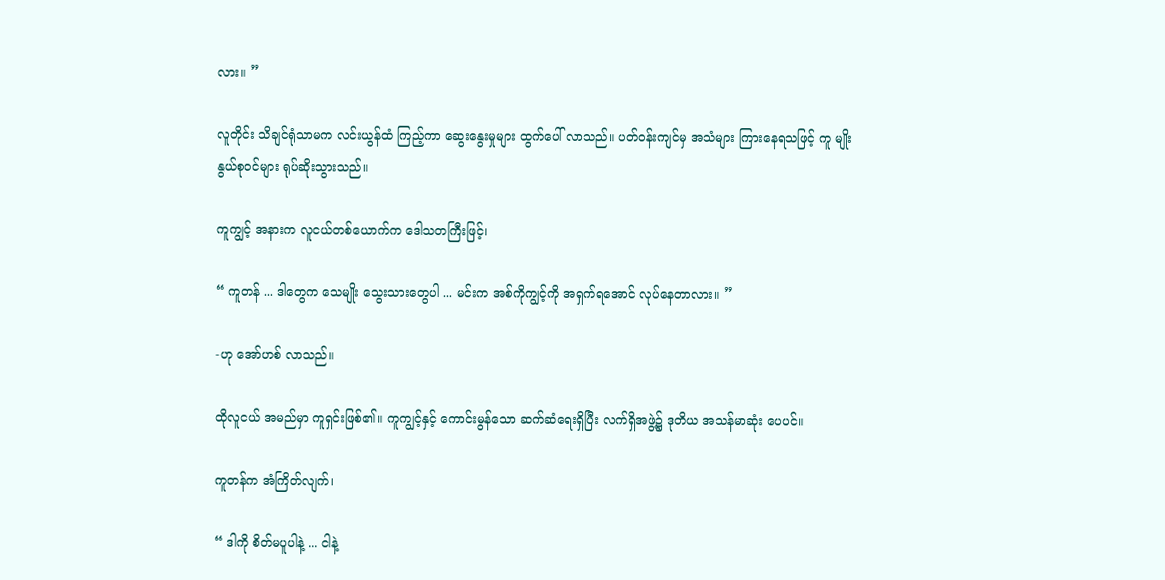လား။ ”

လူတိုင်း သိချင်ရုံသာမက လင်းယွန်ထံ ကြည့်ကာ ဆွေးနွေးမှုများ ထွက်ပေါ် လာသည်။ ပတ်ဝန်းကျင်မှ အသံများ ကြားနေရသဖြင့် ကူ မျိုးနွယ်စုဝင်များ ရုပ်ဆိုးသွားသည်။

ကူကျွင့် အနားက လူငယ်တစ်ယောက်က ဒေါသတကြီးဖြင့်၊

“ ကူတန် ... ဒါတွေက သေမျိုး သွေးသားတွေပါ ... မင်းက အစ်ကိုကျွင့်ကို အရှက်ရအောင် လုပ်နေတာလား။ ”

-ဟု အော်ဟစ် လာသည်။

ထိုလူငယ် အမည်မှာ ကူရှင်းဖြစ်၏။ ကူကျွင့်နှင့် ကောင်းမွန်သော ဆက်ဆံရေးရှိပြီး လက်ရှိအဖွဲ့၌ ဒုတိယ အသန်မာဆုံး ပေပင်။

ကူတန်က အံကြိတ်လျက်၊

“ ဒါကို စိတ်မပူပါနဲ့ ... ငါနဲ့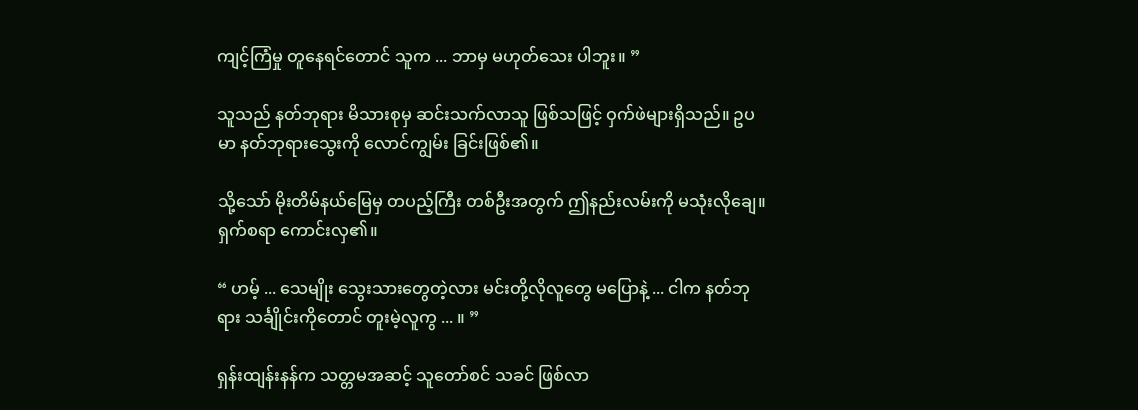ကျင့်ကြံမှု တူနေရင်တောင် သူက ... ဘာမှ မဟုတ်သေး ပါဘူး။ ”

သူသည် နတ်ဘုရား မိသားစုမှ ဆင်းသက်လာသူ ဖြစ်သဖြင့် ဝှက်ဖဲများရှိသည်။ ဥပမာ နတ်ဘုရားသွေးကို လောင်ကျွမ်း ခြင်းဖြစ်၏။

သို့သော် မိုးတိမ်နယ်မြေမှ တပည့်ကြီး တစ်ဦးအတွက် ဤနည်းလမ်းကို မသုံးလိုချေ။ ရှက်စရာ ကောင်းလှ၏။

“ ဟမ့် ... သေမျိုး သွေးသားတွေတဲ့လား မင်းတို့လိုလူတွေ မပြောနဲ့ ... ငါက နတ်ဘုရား သင်္ချိုင်းကိုတောင် တူးမဲ့လူကွ ... ။ ”

ရှန်းထျန်းနန်က သတ္တမအဆင့် သူတော်စင် သခင် ဖြစ်လာ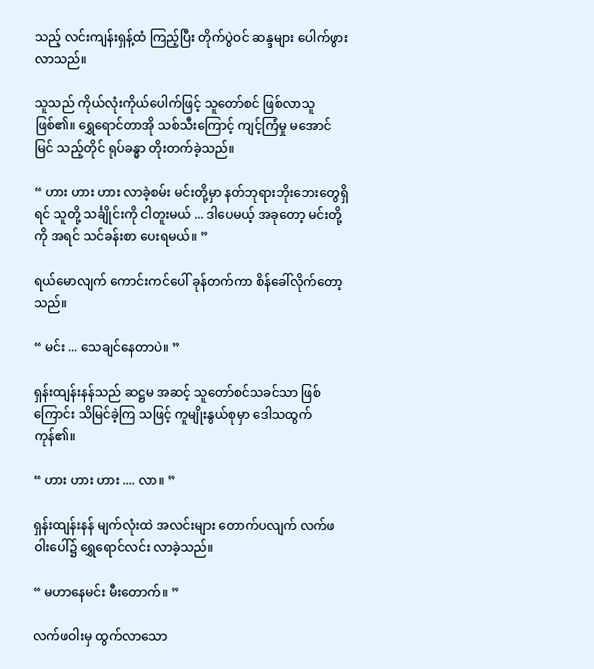သည့် လင်းကျန်းရှန့်ထံ ကြည့်ပြီး တိုက်ပွဲဝင် ဆန္ဒများ ပေါက်ဖွားလာသည်။

သူသည် ကိုယ်လုံးကိုယ်ပေါက်ဖြင့် သူတော်စင် ဖြစ်လာသူ ဖြစ်၏။ ရွှေရောင်တာအို သစ်သီးကြောင့် ကျင့်ကြံမှု မအောင်မြင် သည့်တိုင် ရုပ်ခန္ဓာ တိုးတက်ခဲ့သည်။

“ ဟား ဟား ဟား လာခဲ့စမ်း မင်းတို့မှာ နတ်ဘုရားဘိုးဘေးတွေရှိရင် သူတို့ သင်္ချိုင်းကို ငါတူးမယ် ... ဒါပေမယ့် အခုတော့ မင်းတို့ကို အရင် သင်ခန်းစာ ပေးရမယ်။ ”

ရယ်မောလျက် ကောင်းကင်ပေါ် ခုန်တက်ကာ စိန်ခေါ်လိုက်တော့သည်။

“ မင်း ... သေချင်နေတာပဲ။ ”

ရှန်းထျန်းနန်သည် ဆဋ္ဌမ အဆင့် သူတော်စင်သခင်သာ ဖြစ်ကြောင်း သိမြင်ခဲ့ကြ သဖြင့် ကူမျိုးနွယ်စုမှာ ဒေါသထွက်ကုန်၏။

“ ဟား ဟား ဟား .... လာ။ ”

ရှန်းထျန်းနန် မျက်လုံးထဲ အလင်းများ တောက်ပလျက် လက်ဖဝါးပေါ်၌ ရွှေရောင်လင်း လာခဲ့သည်။

“ မဟာနေမင်း မီးတောက်။ ”

လက်ဖဝါးမှ ထွက်လာသော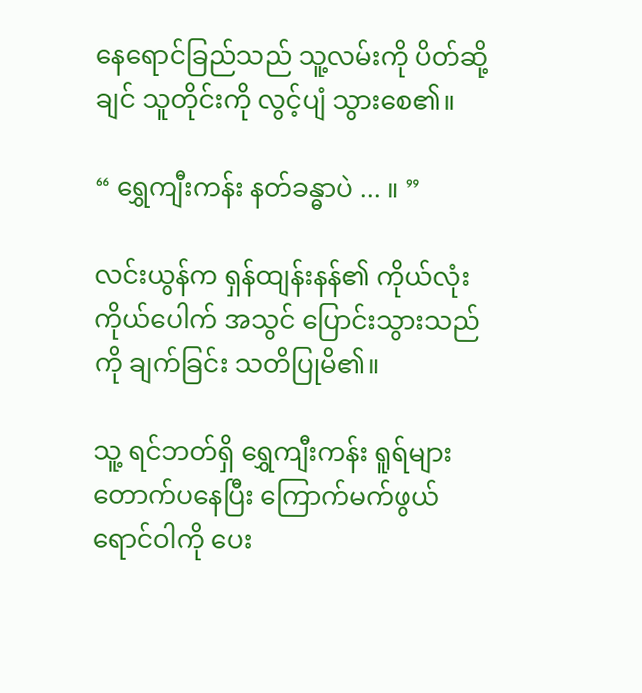နေရောင်ခြည်သည် သူ့လမ်းကို ပိတ်ဆို့ချင် သူတိုင်းကို လွင့်ပျံ သွားစေ၏။

“ ရွှေကျီးကန်း နတ်ခန္ဓာပဲ ... ။ ”

လင်းယွန်က ရှန်ထျန်းနန်၏ ကိုယ်လုံး ကိုယ်ပေါက် အသွင် ပြောင်းသွားသည်ကို ချက်ခြင်း သတိပြုမိ၏။

သူ့ ရင်ဘတ်ရှိ ရွှေကျီးကန်း ရူရ်များ တောက်ပနေပြီး ကြောက်မက်ဖွယ် ရောင်ဝါကို ပေး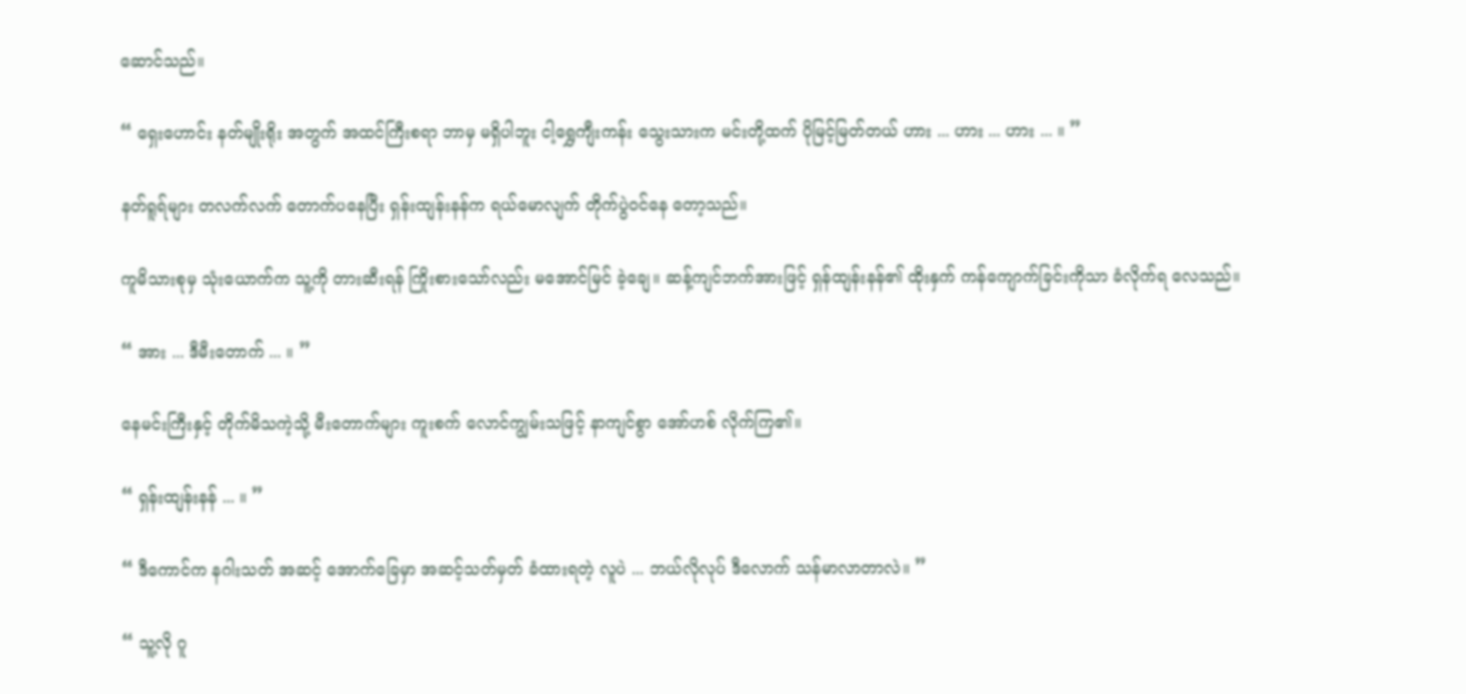ဆောင်သည်။

“ ရှေးဟောင်း နတ်မျိုးရိုး အတွက် အထင်ကြီးစရာ ဘာမှ မရှိပါဘူး ငါ့ရွှေကျီးကန်း သွေးသားက မင်းတို့ထက် ပိုမြင့်မြတ်တယ် ဟား ... ဟား ... ဟား ... ။ ”

နတ်ရူရ်များ တလက်လက် တောက်ပနေပြီး ရှန်းထျန်းနန်က ရယ်မောလျက် တိုက်ပွဲဝင်နေ တော့သည်။

ကူမိသားစုမှ သုံးယောက်က သူ့ကို တားဆီးရန် ကြိုးစားသော်လည်း မအောင်မြင် ခဲ့ချေ။ ဆန့်ကျင်ဘက်အားဖြင့် ရှန်ထျန်းနန်၏ ထိုးနှက် ကန်ကျောက်ခြင်းကိုသာ ခံလိုက်ရ လေသည်။

“ အား ... ဒီမီးတောက် ... ။ ”

နေမင်းကြီးနှင့် တိုက်မိသကဲ့သို့ မီးတောက်များ ကူးစက် လောင်ကျွမ်းသဖြင့် နာကျင်စွာ အော်ဟစ် လိုက်ကြ၏။

“ ရှန်းထျန်းနန် ... ။ ”

“ ဒီကောင်က နဂါးသတ် အဆင့် အောက်ခြေမှာ အဆင့်သတ်မှတ် ခံထားရတဲ့ လူပဲ ... ဘယ်လိုလုပ် ဒီလောက် သန်မာလာတာလဲ။ ”

“ သူ့လို ဂူ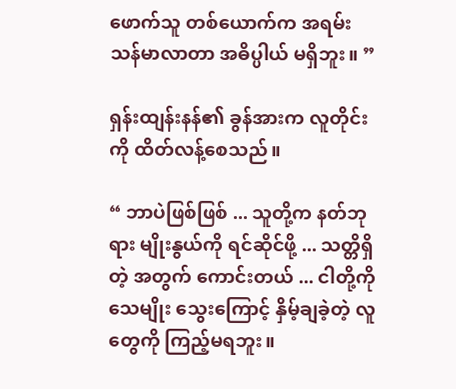ဖောက်သူ တစ်ယောက်က အရမ်းသန်မာလာတာ အဓိပ္ပါယ် မရှိဘူး။ ”

ရှန်းထျန်းနန်၏ ခွန်အားက လူတိုင်းကို ထိတ်လန့်စေသည်။

“ ဘာပဲဖြစ်ဖြစ် ... သူတို့က နတ်ဘုရား မျိုးနွယ်ကို ရင်ဆိုင်ဖို့ ... သတ္တိရှိတဲ့ အတွက် ကောင်းတယ် ... ငါတို့ကို သေမျိုး သွေးကြောင့် နှိမ့်ချခဲ့တဲ့ လူတွေကို ကြည့်မရဘူး။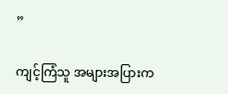”

ကျင့်ကြံသူ အများအပြားက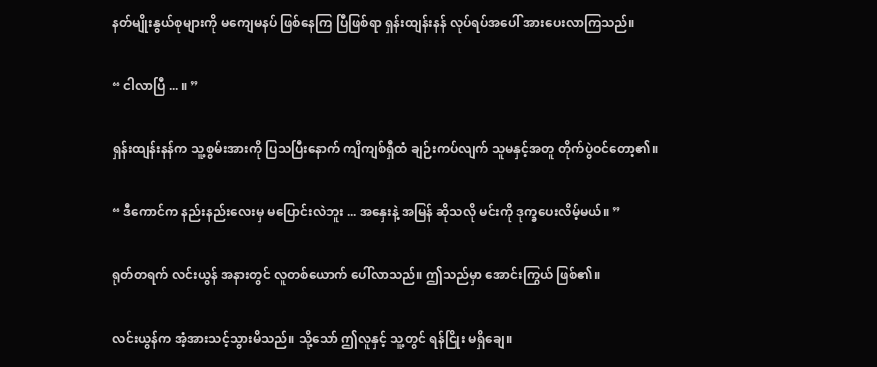နတ်မျိုးနွယ်စုများကို မကျေမနပ် ဖြစ်နေကြ ပြီဖြစ်ရာ ရှန်းထျန်းနန် လုပ်ရပ်အပေါ် အားပေးလာကြသည်။

“ ငါလာပြီ ... ။ ”

ရှန်းထျန်းနန်က သူ့စွမ်းအားကို ပြသပြီးနောက် ကျိကျစ်ရှီထံ ချဉ်းကပ်လျက် သူမနှင့်အတူ တိုက်ပွဲဝင်တော့၏။

“ ဒီကောင်က နည်းနည်းလေးမှ မပြောင်းလဲဘူး ... အနှေးနဲ့ အမြန် ဆိုသလို မင်းကို ဒုက္ခပေးလိမ့်မယ်။ ”

ရုတ်တရက် လင်းယွန် အနားတွင် လူတစ်ယောက် ပေါ်လာသည်။ ဤသည်မှာ အောင်းကြွယ် ဖြစ်၏။

လင်းယွန်က အံ့အားသင့်သွားမိသည်။ သို့သော် ဤလူနှင့် သူ့တွင် ရန်ငြိုး မရှိချေ။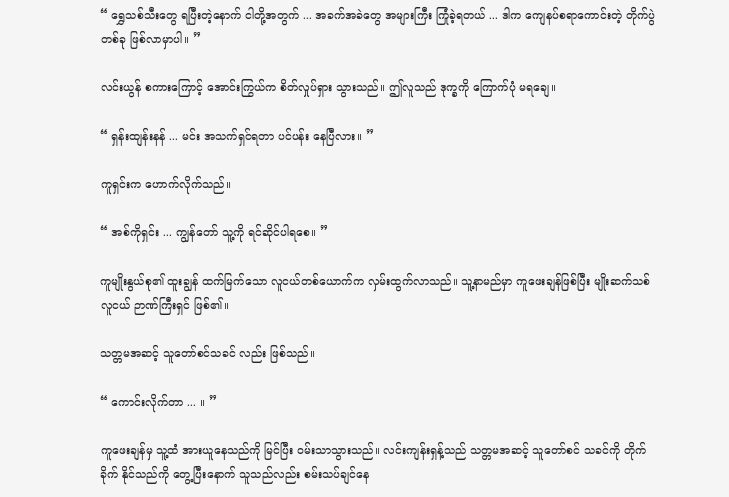“ ရွှေသစ်သီးတွေ ရပြီးတဲ့နောက် ငါတို့အတွက် ... အခက်အခဲတွေ အများကြီး ကြုံခဲ့ရတယ် ... ဒါက ကျေနပ်စရာကောင်းတဲ့ တိုက်ပွဲတစ်ခု ဖြစ်လာမှာပါ။ ”

လင်းယွန် စကားကြောင့် အောင်းကြွယ်က စိတ်လှုပ်ရှား သွားသည်။ ဤလူသည် ဒုက္ခကို ကြောက်ပုံ မရချေ။

“ ရှန်းထျန်းနန် ... မင်း အသက်ရှင်ရတာ ပင်ပန်း နေပြီလား။ ”

ကူရှင်းက ဟောက်လိုက်သည်။

“ အစ်ကိုရှင်း ... ကျွန်တော် သူ့ကို ရင်ဆိုင်ပါရစေ။ ”

ကူမျိုးနွယ်စု၏ ထူးချွန် ထက်မြက်သော လူငယ်တစ်ယောက်က လှမ်းထွက်လာသည်။ သူ့နာမည်မှာ ကူဖေးချန်ဖြစ်ပြီး မျိုးဆက်သစ် လူငယ် ဉာဏ်ကြီးရှင် ဖြစ်၏။

သတ္တမအဆင့် သူတော်စင်သခင် လည်း ဖြစ်သည်။

“ ကောင်းလိုက်တာ ... ။ ”

ကူဖေးချန်မှ သူ့ထံ အားယူနေသည်ကို မြင်ပြီး ဝမ်းသာသွားသည်။ လင်းကျန်းရှန့်သည် သတ္တမအဆင့် သူတော်စင် သခင်ကို တိုက်ခိုက် နိုင်သည်ကို တွေ့ပြီးနောက် သူသည်လည်း စမ်းသပ်ချင်နေ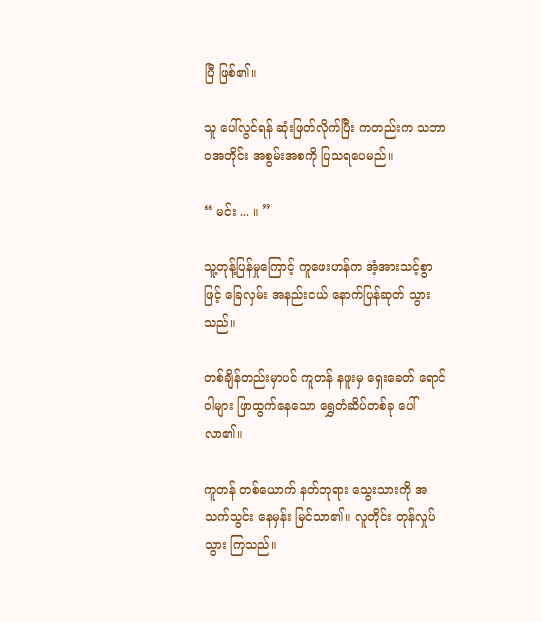ပြီ ဖြစ်၏။

သူ ပေါ်လွင်ရန် ဆုံးဖြတ်လိုက်ပြီး ကတည်းက သဘာဝအတိုင်း အစွမ်းအစကို ပြသရပေမည်။

“ မင်း ... ။ ”

သူ့တုန့်ပြန်မှုကြောင့် ကူဖေးဟန်က အံ့အားသင့်စွာဖြင့် ခြေလှမ်း အနည်းငယ် နောက်ပြန်ဆုတ် သွားသည်။

တစ်ချိန်တည်းမှာပင် ကူတန် နဖူးမှ ရှေးခေတ် ရောင်ဝါများ ဖြာထွက်နေသော ရွှေတံဆိပ်တစ်ခု ပေါ်လာ၏။

ကူတန် တစ်ယောက် နတ်ဘုရား သွေးသားကို အသက်သွင်း နေမှန်း မြင်သာ၏။ လူတိုင်း တုန်လှုပ်သွား ကြသည်။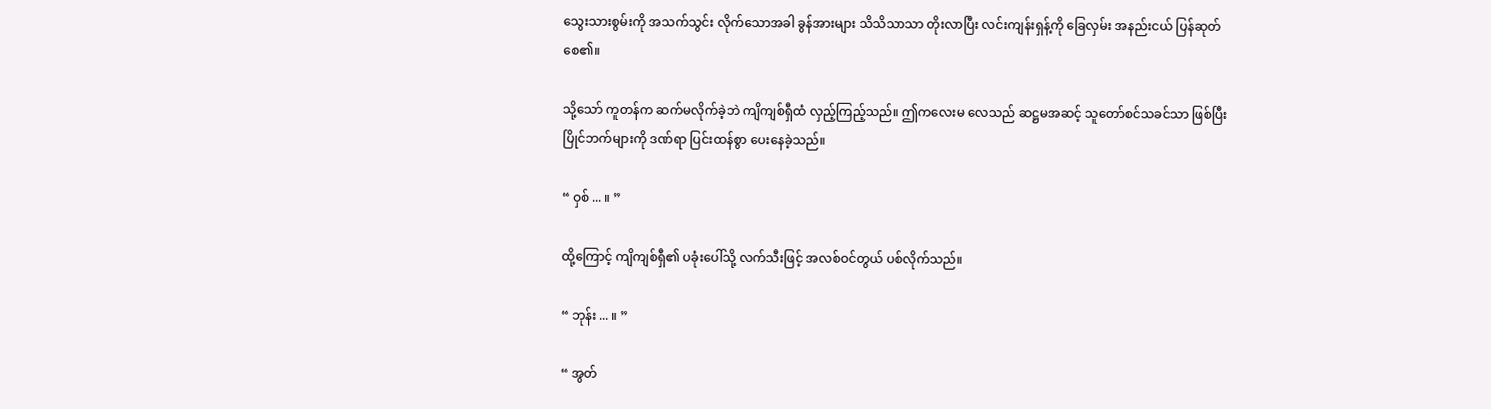သွေးသားစွမ်းကို အသက်သွင်း လိုက်သောအခါ ခွန်အားများ သိသိသာသာ တိုးလာပြီး လင်းကျန်းရှန့်ကို ခြေလှမ်း အနည်းငယ် ပြန်ဆုတ်စေ၏။

သို့သော် ကူတန်က ဆက်မလိုက်ခဲ့ဘဲ ကျိကျစ်ရှီထံ လှည့်ကြည့်သည်။ ဤကလေးမ လေသည် ဆဋ္ဌမအဆင့် သူတော်စင်သခင်သာ ဖြစ်ပြီး ပြိုင်ဘက်များကို ဒဏ်ရာ ပြင်းထန်စွာ ပေးနေခဲ့သည်။

“ ဝှစ် ... ။ ”

ထို့ကြောင့် ကျိကျစ်ရှီ၏ ပခုံးပေါ်သို့ လက်သီးဖြင့် အလစ်ဝင်တွယ် ပစ်လိုက်သည်။

“ ဘုန်း ... ။ ”

“ အွတ်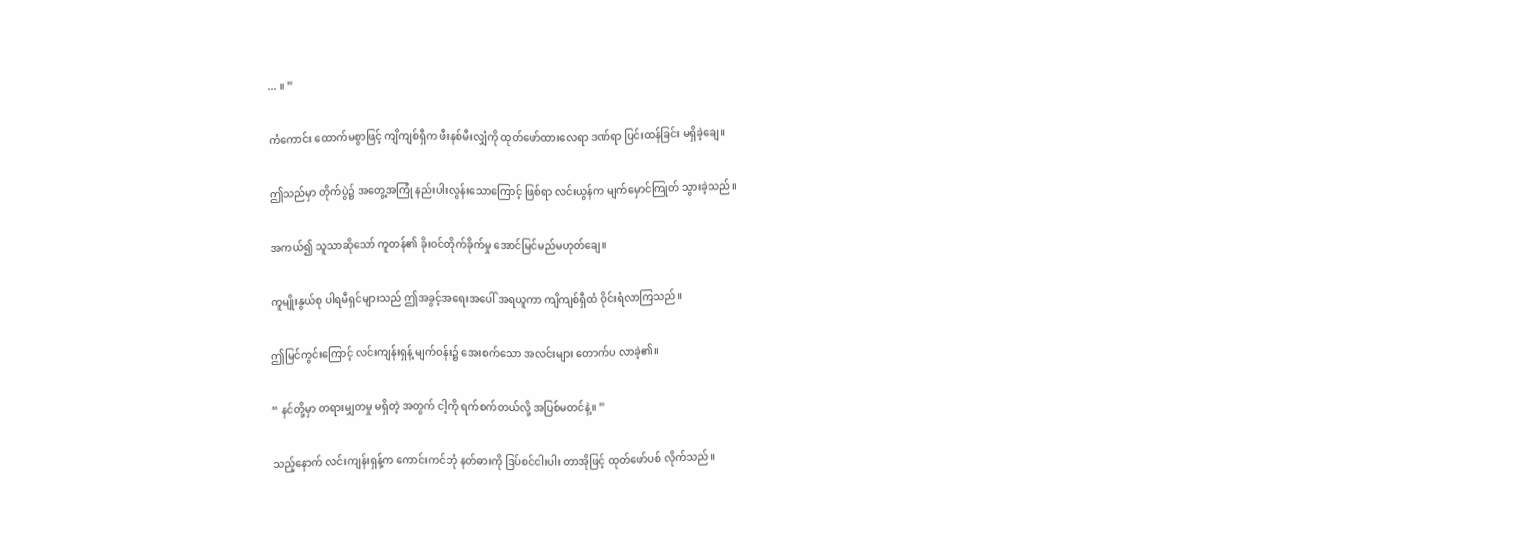... ။ ”

ကံကောင်း ထောက်မစွာဖြင့် ကျိကျစ်ရှီက ဖီးနစ်မီးလျှံကို ထုတ်ဖော်ထားလေရာ ဒဏ်ရာ ပြင်းထန်ခြင်း မရှိခဲ့ချေ။

ဤသည်မှာ တိုက်ပွဲ၌ အတွေ့အကြုံ နည်းပါးလွန်းသောကြောင့် ဖြစ်ရာ လင်းယွန်က မျက်မှောင်ကြုတ် သွားခဲ့သည်။

အကယ်၍ သူသာဆိုသော် ကူတန်၏ ခိုးဝင်တိုက်ခိုက်မှု အောင်မြင်မည်မဟုတ်ချေ။

ကူမျိုးနွယ်စု ပါရမီရှင်များသည် ဤအခွင့်အရေးအပေါ် အရယူကာ ကျိကျစ်ရှီထံ ဝိုင်းရံလာကြသည်။

ဤမြင်ကွင်းကြောင့် လင်းကျန်းရှန့် မျက်ဝန်း၌ အေးစက်သော အလင်းများ တောက်ပ လာခဲ့၏။

“ နင်တို့မှာ တရားမျှတမှု မရှိတဲ့ အတွက် ငါ့ကို ရက်စက်တယ်လို့ အပြစ်မတင်နဲ့။ ”

သည့်နောက် လင်းကျန်းရှန့်က ကောင်းကင်ဘုံ နတ်ဓားကို ဒြပ်စင်ငါးပါး တာအိုဖြင့် ထုတ်ဖော်ပစ် လိုက်သည်။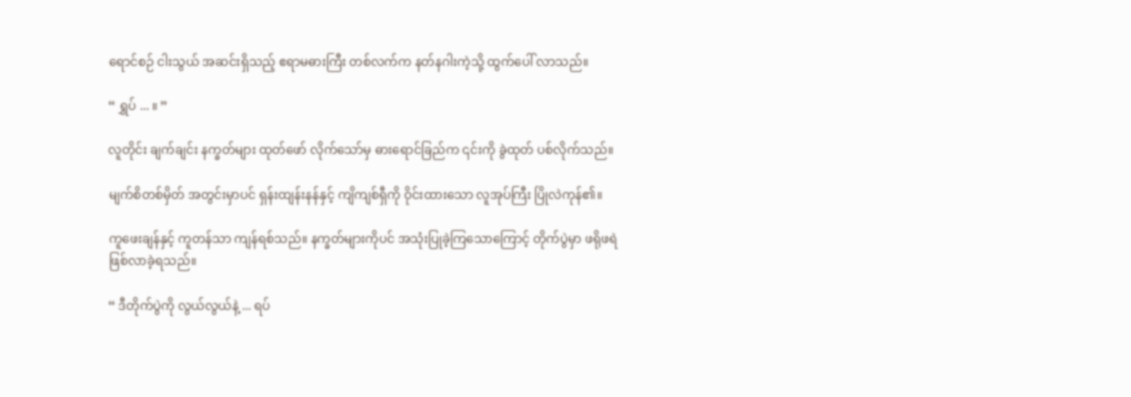ရောင်စဉ် ငါးသွယ် အဆင်းရှိသည့် ဧရာမဓားကြီး တစ်လက်က နတ်နဂါးကဲ့သို့ ထွက်ပေါ် လာသည်။

“ ရွှပ် ... ။ ”

လူတိုင်း ချက်ချင်း နက္ခတ်များ ထုတ်ဖော် လိုက်သော်မှ ဓားရောင်ခြည်က ၎င်းကို ခွဲထုတ် ပစ်လိုက်သည်။

မျက်စိတစ်မှိတ် အတွင်းမှာပင် ရှန်းထျန်းနန်နှင့် ကျိကျစ်ရှီကို ဝိုင်းထားသော လူအုပ်ကြီး ပြိုလဲကုန်၏။

ကူဖေးချန်နှင့် ကူတန်သာ ကျန်ရစ်သည်။ နက္ခတ်များကိုပင် အသုံးပြုခဲ့ကြသောကြောင့် တိုက်ပွဲမှာ ဖရိုဖရဲ ဖြစ်လာခဲ့ရသည်။

“ ဒီတိုက်ပွဲကို လွယ်လွယ်နဲ့ ... ရပ်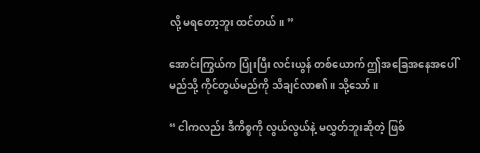လို့ မရတော့ဘူး ထင်တယ်။ ”

အောင်းကြွယ်က ပြုံးပြီး လင်းယွန် တစ်ယောက် ဤအခြေအနေအပေါ် မည်သို့ ကိုင်တွယ်မည်ကို သိချင်လာ၏။ သို့သော်။

“ ငါကလည်း ဒီကိစ္စကို လွယ်လွယ်နဲ့ မလွှတ်ဘူးဆိုတဲ့ ဖြစ်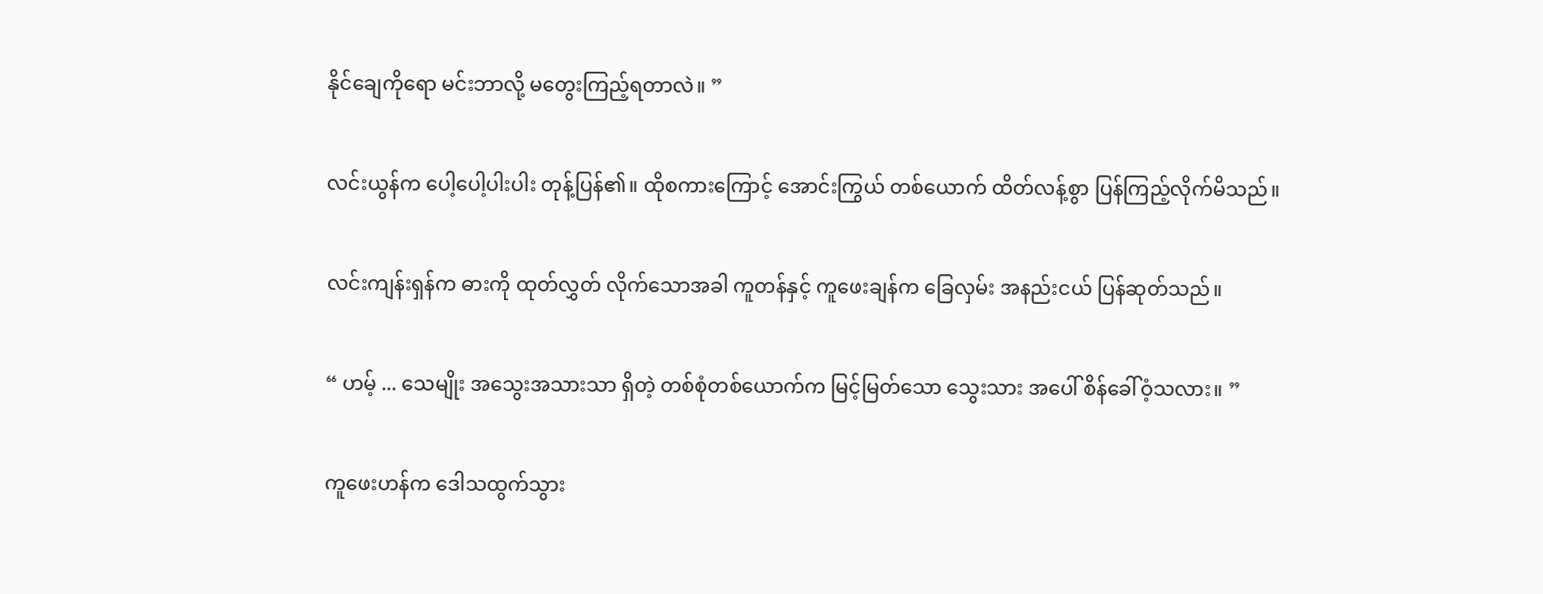နိုင်ချေကိုရော မင်းဘာလို့ မတွေးကြည့်ရတာလဲ။ ”

လင်းယွန်က ပေါ့ပေါ့ပါးပါး တုန့်ပြန်၏။ ထိုစကားကြောင့် အောင်းကြွယ် တစ်ယောက် ထိတ်လန့်စွာ ပြန်ကြည့်လိုက်မိသည်။

လင်းကျန်းရှန်က ဓားကို ထုတ်လွှတ် လိုက်သောအခါ ကူတန်နှင့် ကူဖေးချန်က ခြေလှမ်း အနည်းငယ် ပြန်ဆုတ်သည်။

“ ဟမ့် ... သေမျိုး အသွေးအသားသာ ရှိတဲ့ တစ်စုံတစ်ယောက်က မြင့်မြတ်သော သွေးသား အပေါ် စိန်ခေါ်ဝံ့သလား။ ”

ကူဖေးဟန်က ဒေါသထွက်သွား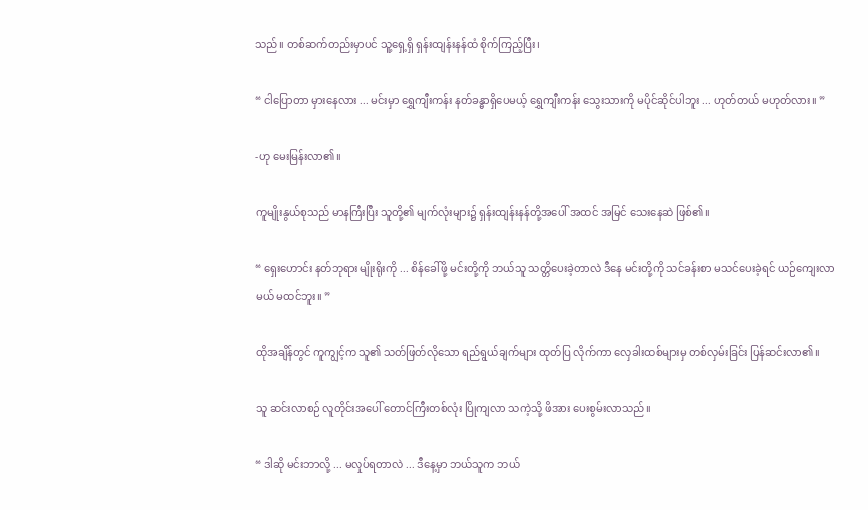သည်။ တစ်ဆက်တည်းမှာပင် သူ့ရှေ့ရှိ ရှန်းထျန်းနန်ထံ စိုက်ကြည့်ပြီး၊

“ ငါပြောတာ မှားနေလား ... မင်းမှာ ရွှေကျီးကန်း နတ်ခန္ဓာရှိပေမယ့် ရွှေကျီးကန်း သွေးသားကို မပိုင်ဆိုင်ပါဘူး ... ဟုတ်တယ် မဟုတ်လား။ ”

-ဟု မေးမြန်းလာ၏။

ကူမျိုးနွယ်စုသည် မာနကြီးပြီး သူတို့၏ မျက်လုံးများ၌ ရှန်းထျန်းနန်တို့အပေါ် အထင် အမြင် သေးနေဆဲ ဖြစ်၏။

“ ရှေးဟောင်း နတ်ဘုရား မျိုးရိုးကို ... စိန်ခေါ်ဖို့ မင်းတို့ကို ဘယ်သူ သတ္တိပေးခဲ့တာလဲ ဒီနေ မင်းတို့ကို သင်ခန်းစာ မသင်ပေးခဲ့ရင် ယဉ်ကျေးလာမယ် မထင်ဘူး။ ”

ထိုအချိန်တွင် ကူကျွင့်က သူ၏ သတ်ဖြတ်လိုသော ရည်ရွယ်ချက်များ ထုတ်ပြ လိုက်ကာ လှေခါးထစ်များမှ တစ်လှမ်းခြင်း ပြန်ဆင်းလာ၏။

သူ ဆင်းလာစဉ် လူတိုင်းအပေါ် တောင်ကြီးတစ်လုံး ပြိုကျလာ သကဲ့သို့ ဖိအား ပေးစွမ်းလာသည်။

“ ဒါဆို မင်းဘာလို့ ... မလှုပ်ရတာလဲ ... ဒီနေ့မှာ ဘယ်သူက ဘယ်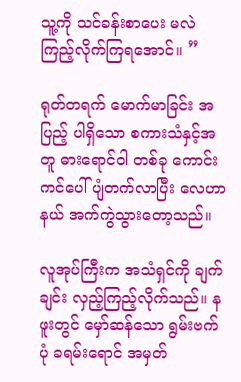သူ့ကို သင်ခန်းစာပေး မလဲ ကြည့်လိုက်ကြရအောင်။ ”

ရုတ်တရက် မောက်မာခြင်း အပြည့် ပါရှိသော စကားသံနှင့်အတူ ဓားရောင်ဝါ တစ်ခု ကောင်းကင်ပေါ် ပျံတက်လာပြီး လေဟာနယ် အက်ကွဲသွားတော့သည်။

လူအုပ်ကြီးက အသံရှင်ကို ချက်ချင်း လှည့်ကြည့်လိုက်သည်။ နဖူးတွင် မှော်ဆန်သော ရွမ်းဗက်ပုံ ခရမ်းရောင် အမှတ်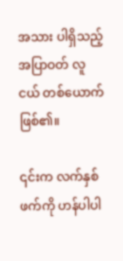အသား ပါရှိသည့် အပြာဝတ် လူငယ် တစ်ယောက် ဖြစ်၏။

၎င်းက လက်နှစ်ဖက်ကို ဟန်ပါပါ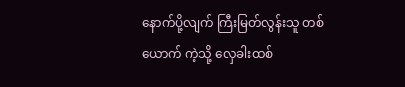နောက်ပို့လျက် ကြီးမြတ်လွန်းသူ တစ်ယောက် ကဲ့သို့ လှေခါးထစ်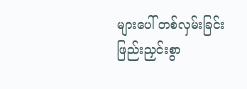များပေါ် တစ်လှမ်းခြင်း ဖြည်းညှင်းစွာ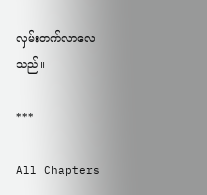လှမ်းတက်လာလေသည်။

***

All Chapters